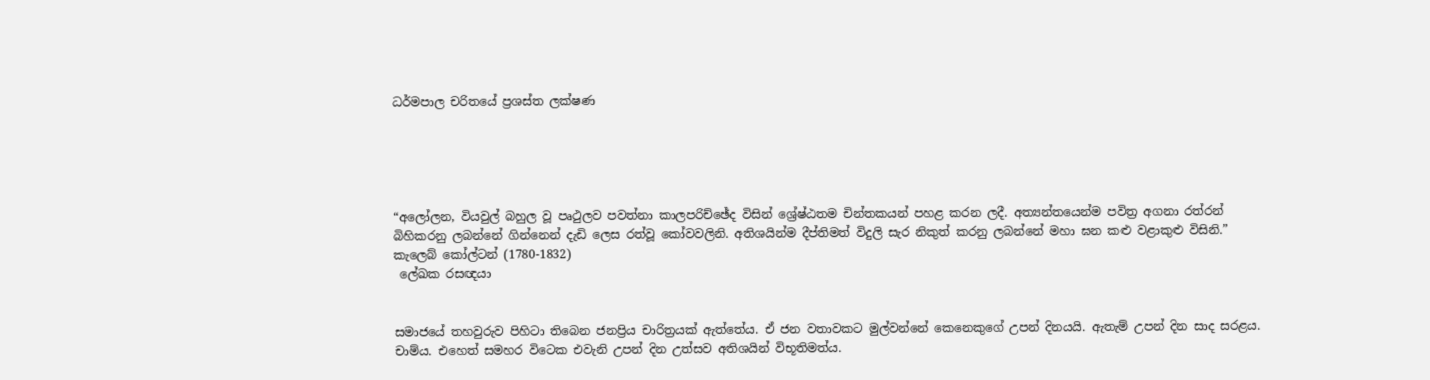ධර්මපාල චරිතයේ ප්‍රශස්ත ලක්ෂණ





“අලෝලන, වියවුල් බහුල වූ පෘථුලව පවත්නා කාලපරිච්ඡේද විසින් ශ්‍රේෂ්ඨතම චින්තකයන් පහළ කරන ලදී. අත්‍යන්තයෙන්ම පවිත්‍ර අගනා රත්රන් බිහිකරනු ලබන්නේ ගින්නෙන් දැඩි ලෙස රත්වූ කෝවවලිනි. අතිශයින්ම දීප්තිමත් විදුලි සැර නිකුත් කරනු ලබන්නේ මහා ඝන කළු වළාකුළු විසිනි.”
කැලෙබ් කෝල්ටන් (1780-1832)
 ලේඛක රසඥයා


සමාජයේ තහවුරුව පිහිටා තිබෙන ජනප්‍රිය චාරිත්‍රයක් ඇත්තේය. ඒ ජන වතාවකට මුල්වන්නේ කෙනෙකුගේ උපන් දිනයයි. ඇතැම් උපන් දින සාද සරළය. චාම්ය. එහෙත් සමහර විටෙක එවැනි උපන් දින උත්සව අතිශයින් විභූතිමත්ය.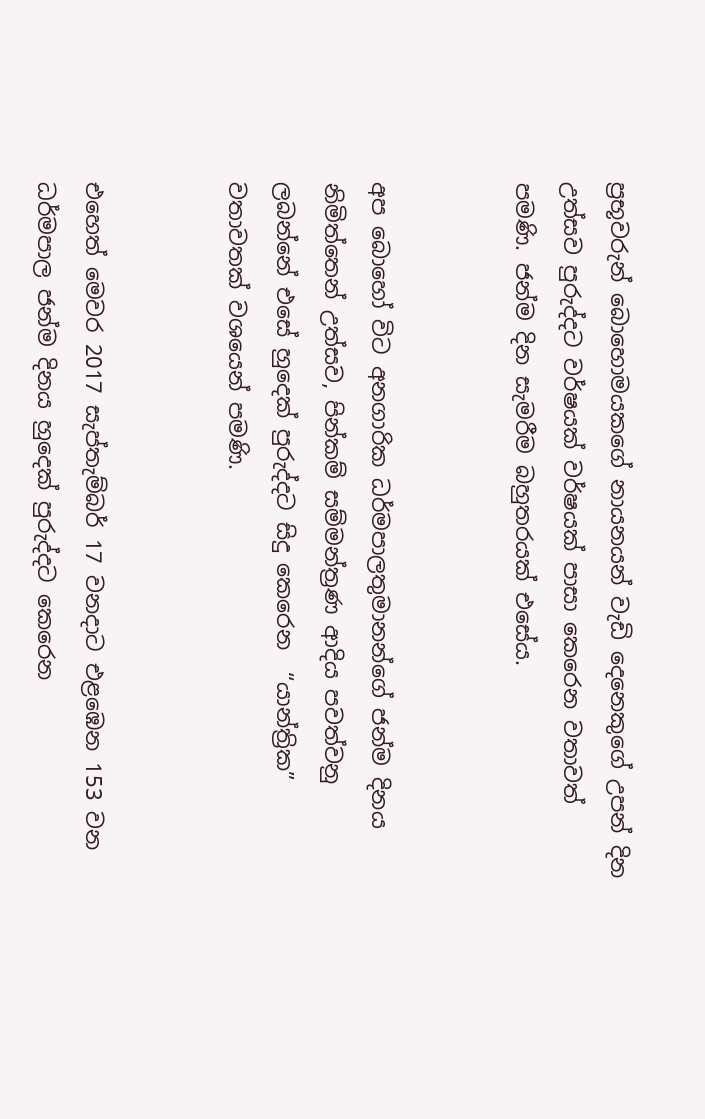ප්‍රභූවරුන් බොහොමයකගේ නායනයන් වැඩි දෙනෙකුගේ උපන් දින උත්සව පුරුද්දට වර්ෂයක් වර්ෂයක් පාසා කෙරෙන වතාවත් පමණි. ජන්ම දින සැමරීම බහුතරයක් එසේය.


අප බොහෝ විට අනගාරික ධර්මපාලතුමානන්ගේ ජන්ම දිනය නිමිත්තෙන් උත්සව, පින්කම් සම්මන්ත්‍රණ ආදිය පවත්වනු ලබන්නේ එසේ හුදෙක් පුරුද්දට සිදු කෙරෙන  “යාන්ත්‍රික” වතාවතක් වශයෙන් පමණි.


එහෙත් මෙවර 2017 සැප්තැම්බර් 17 වනදාට එළඹෙන 153 වන ධර්මපාල ජන්ම දිනය හුදෙක් පුරුද්දට කෙරෙන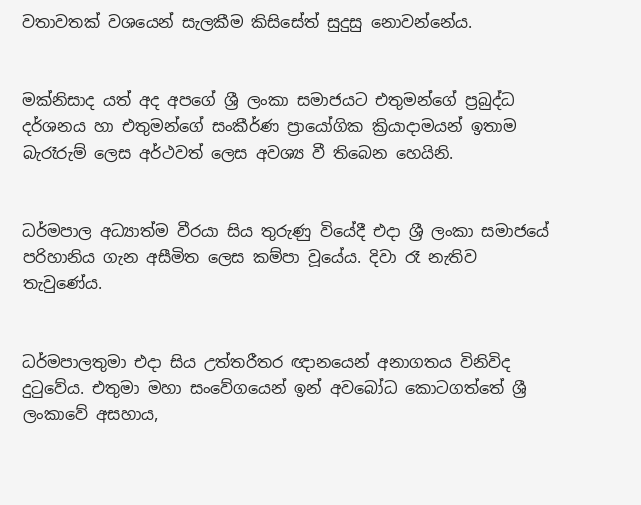වතාවතක් වශයෙන් සැලකීම කිසිසේත් සුදුසු නොවන්නේය.


මක්නිසාද යත් අද අපගේ ශ්‍රී ලංකා සමාජයට එතුමන්ගේ ප්‍රබුද්ධ දර්ශනය හා එතුමන්ගේ සංකීර්ණ ප්‍රායෝගික ක්‍රියාදාමයන් ඉතාම බැරෑරුම් ලෙස අර්ථවත් ලෙස අවශ්‍ය වී තිබෙන හෙයිනි.


ධර්මපාල අධ්‍යාත්ම වීරයා සිය තුරුණු වියේදී එදා ශ්‍රී ලංකා සමාජයේ පරිහානිය ගැන අසීමිත ලෙස කම්පා වූයේය. දිවා රෑ නැතිව තැවුණේය.


ධර්මපාලතුමා එදා සිය උත්තරීතර ඥානයෙන් අනාගතය විනිවිද දුටුවේය. එතුමා මහා සංවේගයෙන් ඉන් අවබෝධ කොටගත්තේ ශ්‍රී ලංකාවේ අසහාය,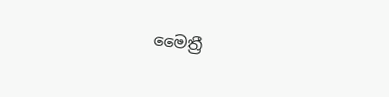මෛත්‍රී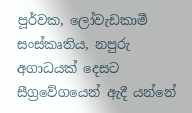පූර්වක, ලෝවැඩකාමී සංස්කෘතිය, නපුරු අගාධයක් දෙසට සීග්‍රවේගයෙන් ඇදී යන්නේ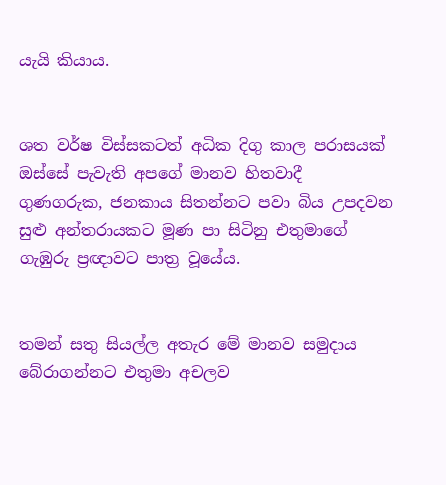යැයි කියාය.


ශත වර්ෂ විස්සකටත් අධික දිගු කාල පරාසයක් ඔස්සේ පැවැති අපගේ මානව හිතවාදී ගුණගරුක, ජනකාය සිතන්නට පවා බිය උපදවන සුළු අන්තරායකට මූණ පා සිටිනු එතුමාගේ ගැඹුරු ප්‍රඥාවට පාත්‍ර වූයේය.


තමන් සතු සියල්ල අතැර මේ මානව සමුදාය බේරාගන්නට එතුමා අචලව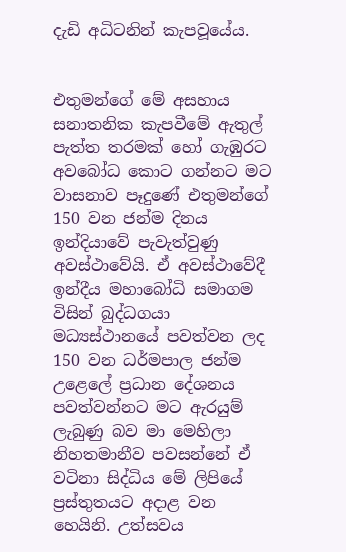දැඩි අධිටනින් කැපවූයේය.


එතුමන්ගේ මේ අසහාය සනාතනික කැපවීමේ ඇතුල් පැත්ත තරමක් හෝ ගැඹුරට අවබෝධ කොට ගන්නට මට වාසනාව පෑදුණේ එතුමන්ගේ 150 වන ජන්ම දිනය ඉන්දියාවේ පැවැත්වුණු අවස්ථාවේයි. ඒ අවස්ථාවේදී ඉන්දීය මහාබෝධි සමාගම විසින් බුද්ධගයා මධ්‍යස්ථානයේ පවත්වන ලද 150 වන ධර්මපාල ජන්ම උළෙලේ ප්‍රධාන දේශනය පවත්වන්නට මට ඇරයුම් ලැබුණු බව මා මෙහිලා නිහතමානීව පවසන්නේ ඒ වටිනා සිද්ධිය මේ ලිපියේ ප්‍රස්තුතයට අදාළ වන හෙයිනි. උත්සවය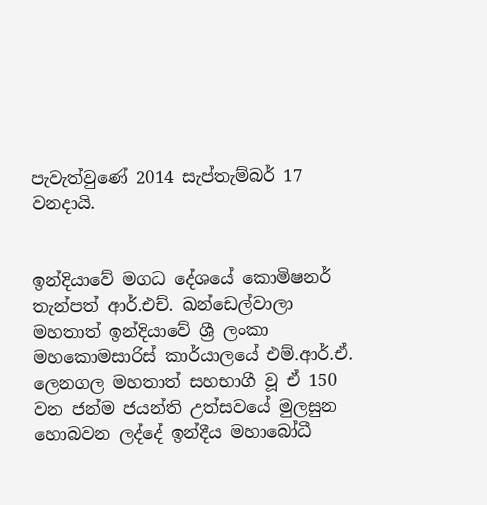පැවැත්වුණේ 2014 සැප්තැම්බර් 17 වනදායි.


ඉන්දියාවේ මගධ දේශයේ කොමිෂනර් තැන්පත් ආර්.එච්. ඛන්ඩෙල්වාලා මහතාත් ඉන්දියාවේ ශ්‍රී ලංකා මහකොමසාරිස් කාර්යාලයේ එම්.ආර්.ඒ. ලෙනගල මහතාත් සහභාගී වූ ඒ 150 වන ජන්ම ජයන්ති උත්සවයේ මුලසුන හොබවන ලද්දේ ඉන්දීය මහාබෝධී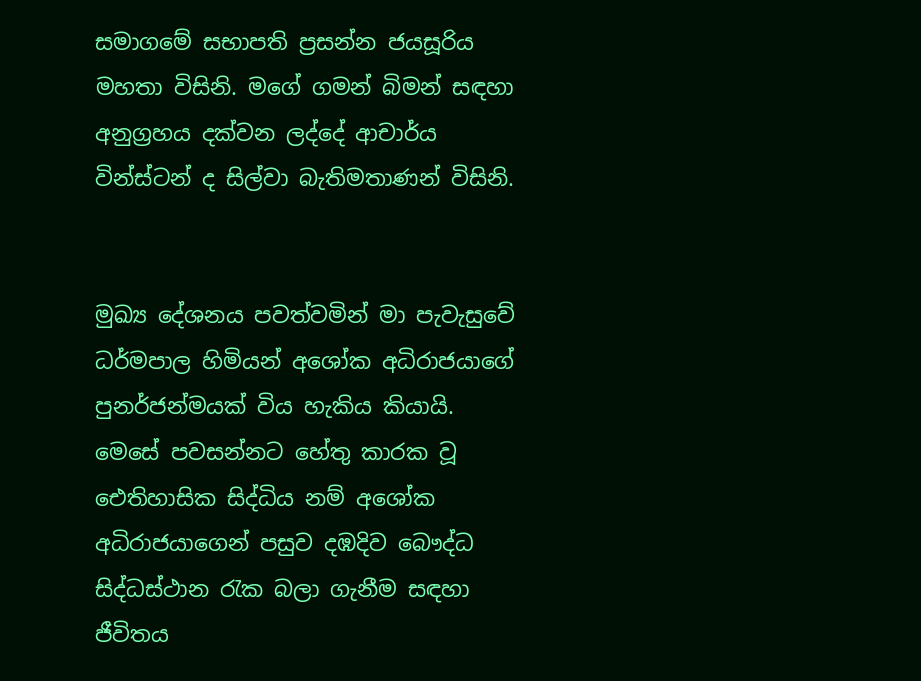සමාගමේ සභාපති ප්‍රසන්න ජයසූරිය මහතා විසිනි. මගේ ගමන් බිමන් සඳහා අනුග්‍රහය දක්වන ලද්දේ ආචාර්ය වින්ස්ටන් ද සිල්වා බැතිමතාණන් විසිනි.


මුඛ්‍ය දේශනය පවත්වමින් මා පැවැසුවේ ධර්මපාල හිමියන් අශෝක අධිරාජයාගේ පුනර්ජන්මයක් විය හැකිය කියායි. මෙසේ පවසන්නට හේතු කාරක වූ ඓතිහාසික සිද්ධිය නම් අශෝක අධිරාජයාගෙන් පසුව දඹදිව බෞද්ධ සිද්ධස්ථාන රැක බලා ගැනීම සඳහා ජීවිතය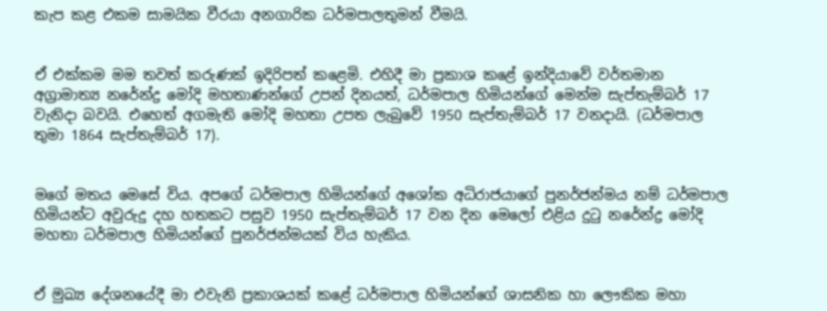කැප කළ එකම සාමයික වීරයා අනගාරික ධර්මපාලතුමන් වීමයි.


ඒ එක්කම මම තවත් කරුණක් ඉදිරිපත් කළෙමි. එහිදී මා ප්‍රකාශ කළේ ඉන්දියාවේ වර්තමාන අග්‍රාමාත්‍ය නරේන්ද්‍ර මෝදි මහතාණන්ගේ උපන් දිනයත්, ධර්මපාල හිමියන්ගේ මෙන්ම සැප්තැම්බර් 17 වැනිදා බවයි. එහෙත් අගමැති මෝදි මහතා උපත ලැබුවේ 1950 සැප්තැම්බර් 17 වනදායි. (ධර්මපාල තුමා 1864 සැප්තැම්බර් 17).


මගේ මතය මෙසේ විය. අපගේ ධර්මපාල හිමියන්ගේ අශෝක අධිරාජයාගේ පුනර්ජන්මය නම් ධර්මපාල හිමියන්ට අවුරුදු දහ හතකට පසුව 1950 සැප්තැම්බර් 17 වන දින මෙලෝ එළිය දුටු නරේන්ද්‍ර මෝදි මහතා ධර්මපාල හිමියන්ගේ පුනර්ජන්මයක් විය හැකිය.


ඒ මුඛ්‍ය දේශනයේදී මා එවැනි ප්‍රකාශයක් කළේ ධර්මපාල හිමියන්ගේ ශාසනික හා ලෞකික මහා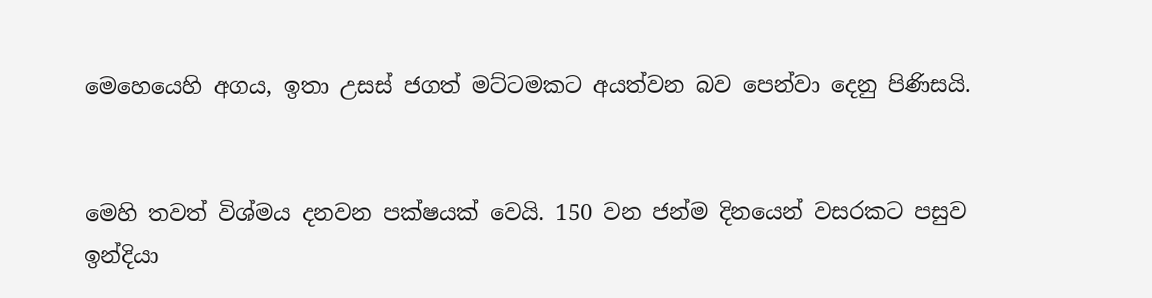මෙහෙයෙහි අගය, ඉතා උසස් ජගත් මට්ටමකට අයත්වන බව පෙන්වා දෙනු පිණිසයි.


මෙහි තවත් විශ්මය දනවන පක්ෂයක් වෙයි. 150 වන ජන්ම දිනයෙන් වසරකට පසුව ඉන්දියා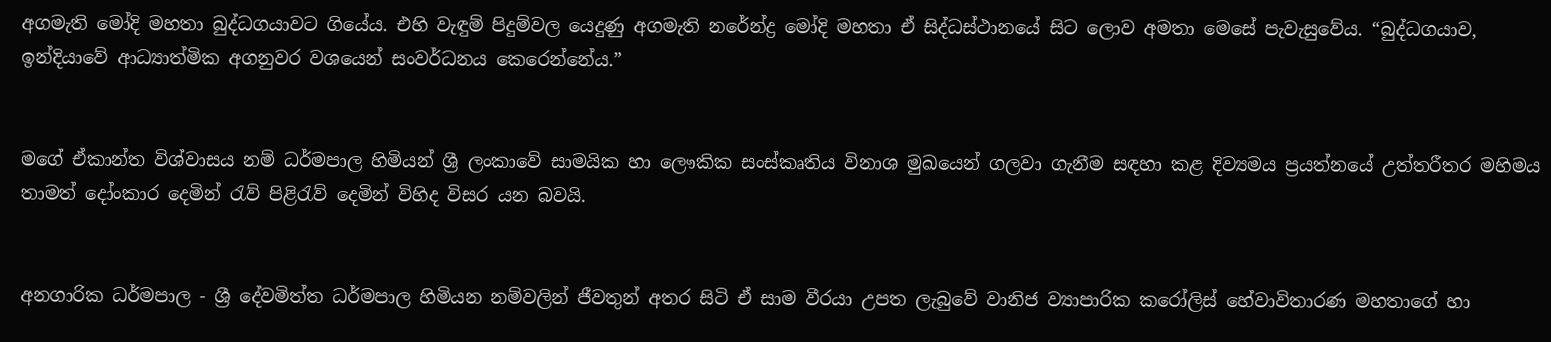අගමැති මෝදි මහතා බුද්ධගයාවට ගියේය. එහි වැඳුම් පිදුම්වල යෙදුණු අගමැති නරේන්ද්‍ර මෝදි මහතා ඒ සිද්ධස්ථානයේ සිට ලොව අමතා මෙසේ පැවැසුවේය. “බුද්ධගයාව, ඉන්දියාවේ ආධ්‍යාත්මික අගනුවර වශයෙන් සංවර්ධනය කෙරෙන්නේය.”


මගේ ඒකාන්ත විශ්වාසය නම් ධර්මපාල හිමියන් ශ්‍රී ලංකාවේ සාමයික හා ලෞකික සංස්කෘතිය විනාශ මුඛයෙන් ගලවා ගැනීම සඳහා කළ දිව්‍යමය ප්‍රයත්නයේ උත්තරීතර මහිමය තාමත් දෝංකාර දෙමින් රැව් පිළිරැව් දෙමින් විහිද විසර යන බවයි.


අනගාරික ධර්මපාල - ශ්‍රී දේවමිත්ත ධර්මපාල හිමියන නම්වලින් ජීවතුන් අතර සිටි ඒ සාම වීරයා උපත ලැබුවේ වානිජ ව්‍යාපාරික කරෝලිස් හේවාවිතාරණ මහතාගේ හා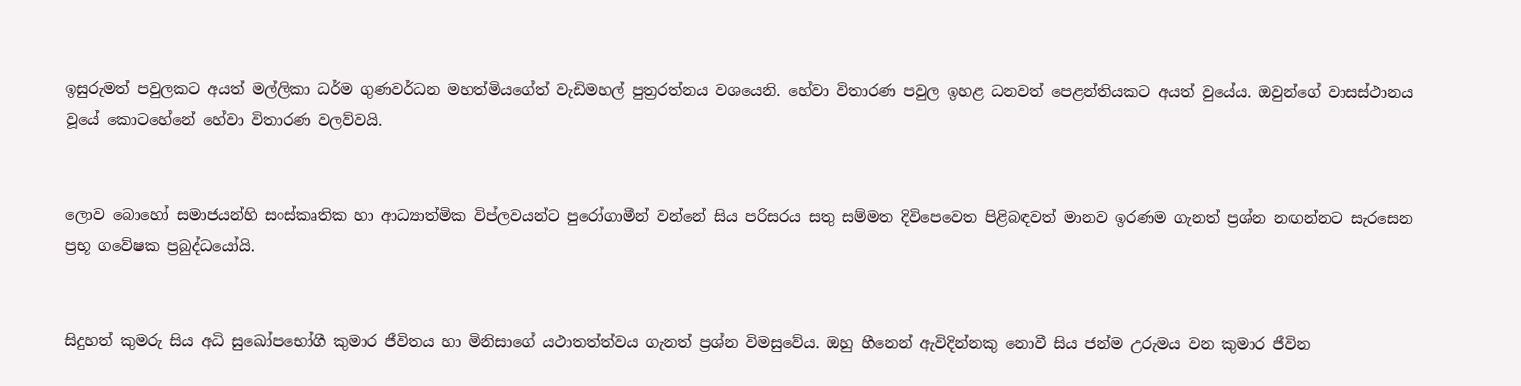ඉසුරුමත් පවුලකට අයත් මල්ලිකා ධර්ම ගුණවර්ධන මහත්මියගේත් වැඩිමහල් පුත්‍රරත්නය වශයෙනි. හේවා විතාරණ පවුල ඉහළ ධනවත් පෙළන්තියකට අයත් වුයේය. ඔවුන්ගේ වාසස්ථානය වූයේ කොටහේනේ හේවා විතාරණ වලව්වයි.


ලොව බොහෝ සමාජයන්හි සංස්කෘතික හා ආධ්‍යාත්මික විප්ලවයන්ට පුරෝගාමීන් වන්නේ සිය පරිසරය සතු සම්මත දිවිපෙවෙත පිළිබඳවත් මානව ඉරණම ගැනත් ප්‍රශ්න නඟන්නට සැරසෙන ප්‍රභූ ගවේෂක ප්‍රබුද්ධයෝයි.


සිදුහත් කුමරු සිය අධි සුඛෝපභෝගී කුමාර ජීවිතය හා මිනිසාගේ යථාතත්ත්වය ගැනත් ප්‍රශ්න විමසුවේය. ඔහු හීනෙන් ඇවිදින්නකු නොවී සිය ජන්ම උරුමය වන කුමාර ජීවින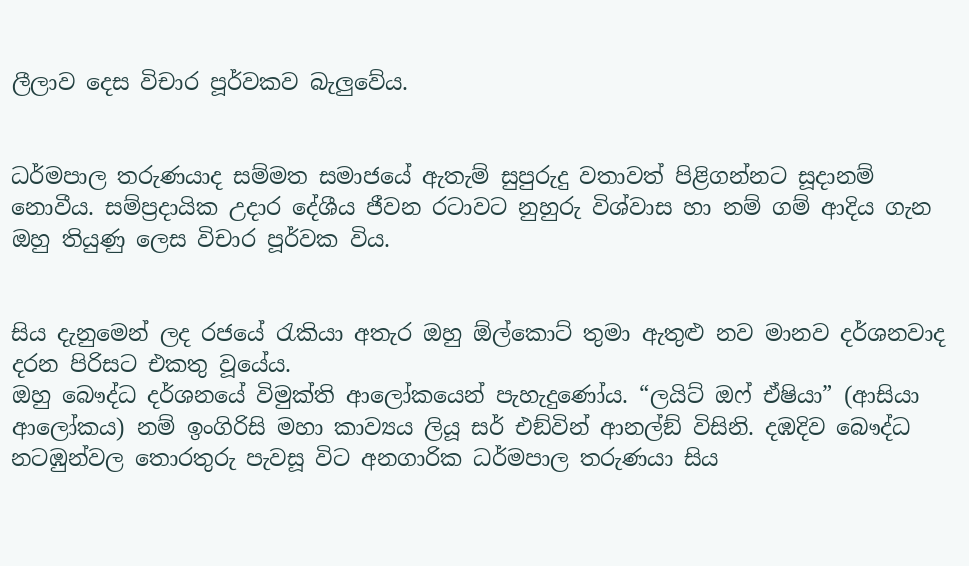ලීලාව දෙස විචාර පූර්වකව බැලුවේය.


ධර්මපාල තරුණයාද සම්මත සමාජයේ ඇතැම් සුපුරුදු වතාවත් පිළිගන්නට සූදානම් නොවීය. සම්ප්‍රදායික උදාර දේශීය ජීවන රටාවට නුහුරු විශ්වාස හා නම් ගම් ආදිය ගැන ඔහු තියුණු ලෙස විචාර පූර්වක විය.


සිය දැනුමෙන් ලද රජයේ රැකියා අතැර ඔහු ඕල්කොට් තුමා ඇතුළු නව මානව දර්ශනවාද දරන පිරිසට එකතු වූයේය.
ඔහු බෞද්ධ දර්ශනයේ විමුක්ති ආලෝකයෙන් පැහැදුණෝය. “ලයිට් ඔෆ් ඒෂියා” (ආසියා ආලෝකය) නම් ඉංගිරිසි මහා කාව්‍යය ලියූ සර් එඞ්වින් ආනල්ඞ් විසිනි. දඹදිව බෞද්ධ නටඹුන්වල තොරතුරු පැවසූ විට අනගාරික ධර්මපාල තරුණයා සිය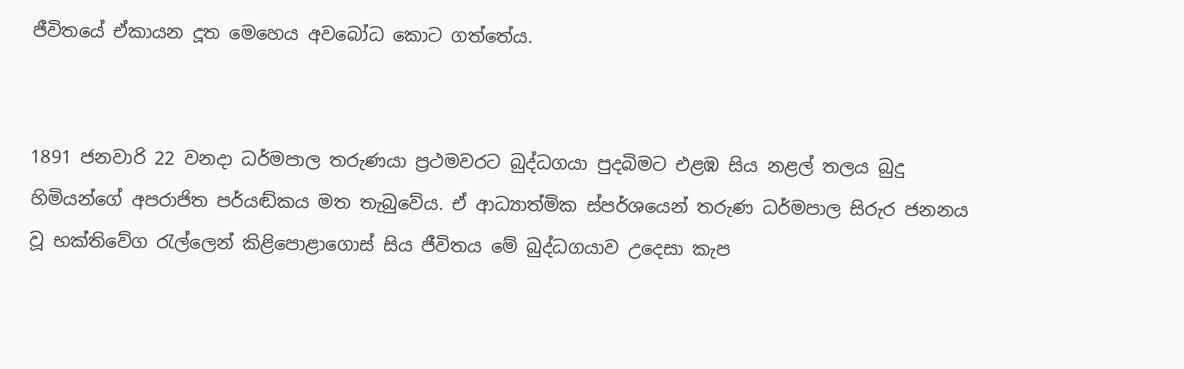ජීවිතයේ ඒකායන දූත මෙහෙය අවබෝධ කොට ගත්තේය.


1891 ජනවාරි 22 වනදා ධර්මපාල තරුණයා ප්‍රථමවරට බුද්ධගයා පුදබිමට එළඹ සිය නළල් තලය බුදු හිමියන්ගේ අපරාජිත පර්යඬ්කය මත තැබුවේය. ඒ ආධ්‍යාත්මික ස්පර්ශයෙන් තරුණ ධර්මපාල සිරුර ජනනය වූ භක්තිවේග රැල්ලෙන් කිළිපොළාගොස් සිය ජීවිතය මේ බුද්ධගයාව උදෙසා කැප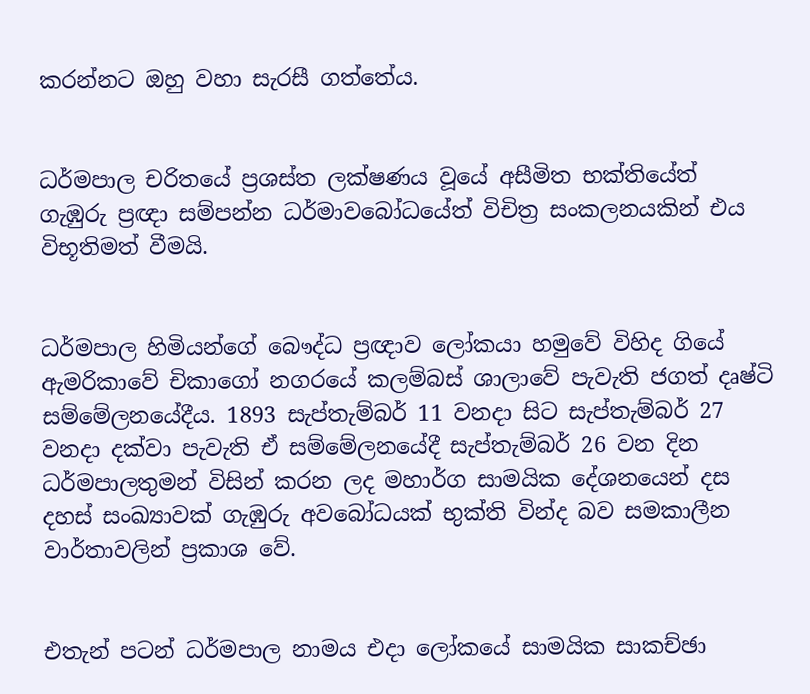කරන්නට ඔහු වහා සැරසී ගත්තේය.


ධර්මපාල චරිතයේ ප්‍රශස්ත ලක්ෂණය වූයේ අසීමිත භක්තියේත් ගැඹුරු ප්‍රඥා සම්පන්න ධර්මාවබෝධයේත් විචිත්‍ර සංකලනයකින් එය විභූතිමත් වීමයි.


ධර්මපාල හිමියන්ගේ බෞද්ධ ප්‍රඥාව ලෝකයා හමුවේ විහිද ගියේ ඇමරිකාවේ චිකාගෝ නගරයේ කලම්බස් ශාලාවේ පැවැති ජගත් දෘෂ්ටි සම්මේලනයේදීය. 1893 සැප්තැම්බර් 11 වනදා සිට සැප්තැම්බර් 27 වනදා දක්වා පැවැති ඒ සම්මේලනයේදී සැප්තැම්බර් 26 වන දින ධර්මපාලතුමන් විසින් කරන ලද මහාර්ග සාමයික දේශනයෙන් දස දහස් සංඛ්‍යාවක් ගැඹුරු අවබෝධයක් භුක්ති වින්ද බව සමකාලීන වාර්තාවලින් ප්‍රකාශ වේ.


එතැන් පටන් ධර්මපාල නාමය එදා ලෝකයේ සාමයික සාකච්ඡා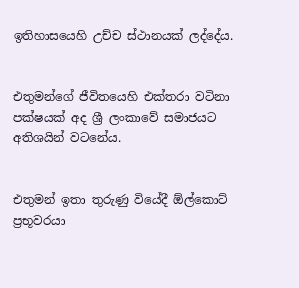ඉතිහාසයෙහි උච්ච ස්ථානයක් ලද්දේය.


එතුමන්ගේ ජීවිතයෙහි එක්තරා වටිනා පක්ෂයක් අද ශ්‍රී ලංකාවේ සමාජයට අතිශයින් වටනේය.


එතුමන් ඉතා තුරුණු වියේදී ඕල්කොට් ප්‍රභූවරයා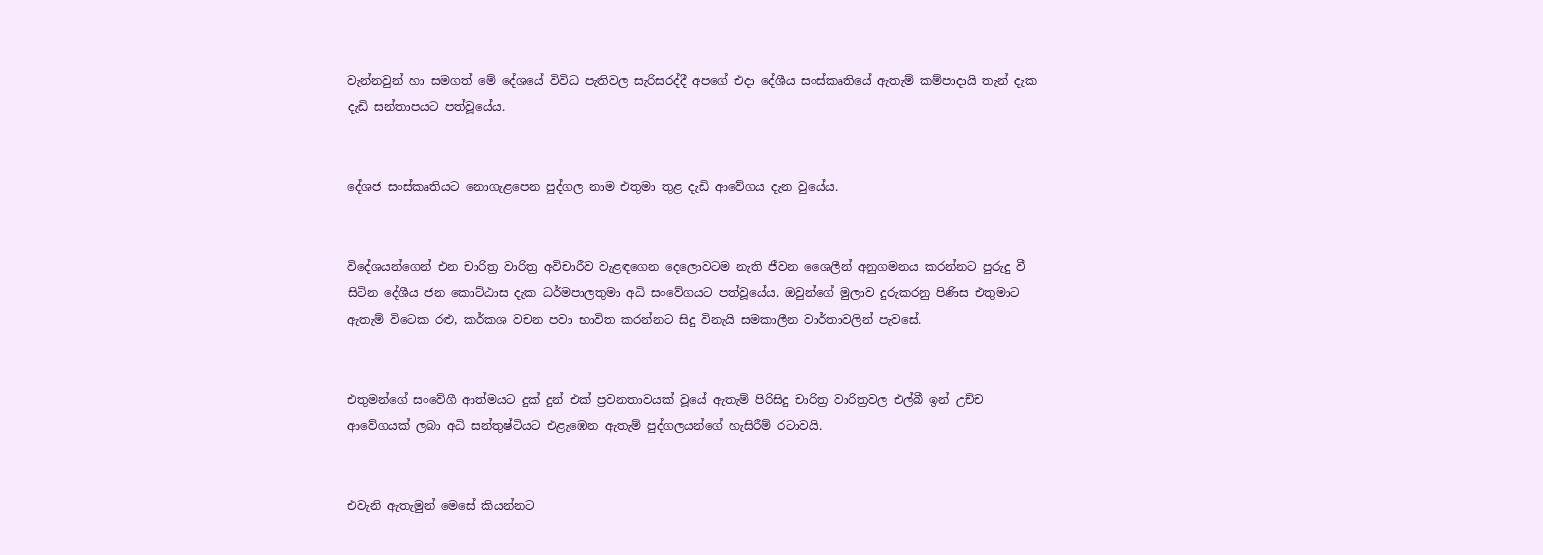වැන්නවුන් හා සමගත් මේ දේශයේ විවිධ පැතිවල සැරිසරද්දී අපගේ එදා දේශීය සංස්කෘතියේ ඇතැම් කම්පාදායි තැන් දැක දැඩි සන්තාපයට පත්වූයේය.


දේශජ සංස්කෘතියට නොගැළපෙන පුද්ගල නාම එතුමා තුළ දැඩි ආවේගය දැන වුයේය.


විදේශයන්ගෙන් එන චාරිත්‍ර වාරිත්‍ර අවිචාරීව වැළඳගෙන දෙලොවටම නැති ජීවන ශෛලීන් අනුගමනය කරන්නට පුරුදු වී සිටින දේශීය ජන කොට්ඨාස දැක ධර්මපාලතුමා අධි සංවේගයට පත්වූයේය. ඔවුන්ගේ මුලාව දුරුකරනු පිණිස එතුමාට ඇතැම් විටෙක රළු, කර්කශ වචන පවා භාවිත කරන්නට සිදු විනැයි සමකාලීන වාර්තාවලින් පැවසේ.


එතුමන්ගේ සංවේගී ආත්මයට දුක් දුන් එක් ප්‍රවනතාවයක් වූයේ ඇතැම් පිරිසිදු චාරිත්‍ර වාරිත්‍රවල එල්බී ඉන් උච්ච ආවේගයක් ලබා අධි සන්තුෂ්ටියට එළැඹෙන ඇතැම් පුද්ගලයන්ගේ හැසිරීම් රටාවයි.


එවැනි ඇතැමුන් මෙසේ කියන්නට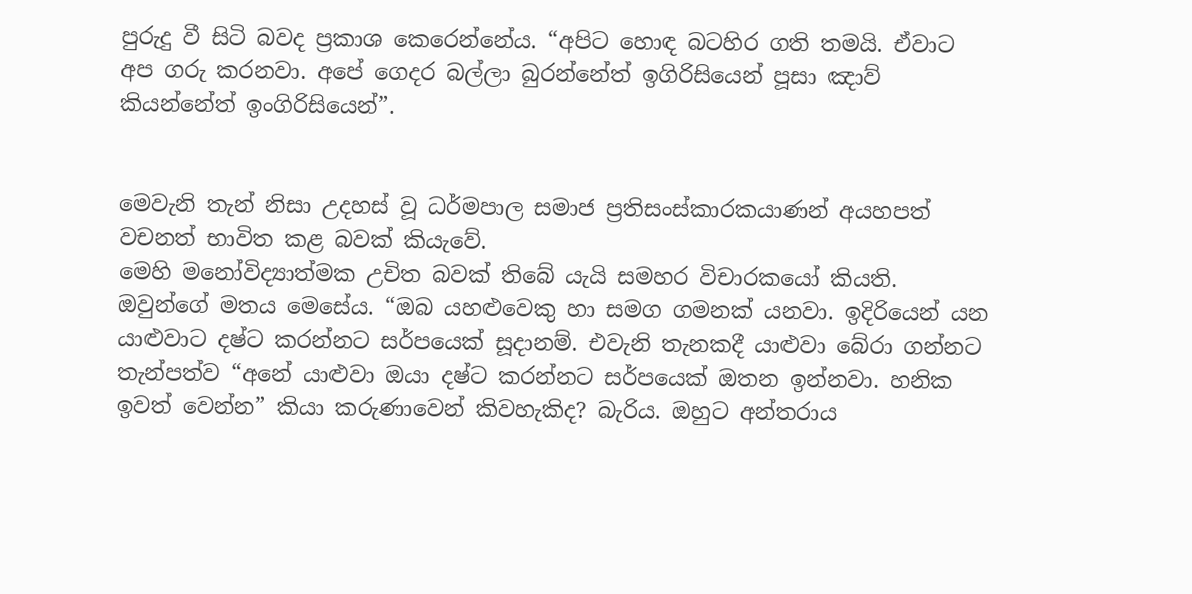පුරුදු වී සිටි බවද ප්‍රකාශ කෙරෙන්නේය. “අපිට හොඳ බටහිර ගති තමයි. ඒවාට අප ගරු කරනවා. අපේ ගෙදර බල්ලා බුරන්නේත් ඉගිරිසියෙන් පූසා ඤාව් කියන්නේත් ඉංගිරිසියෙන්”.


මෙවැනි තැන් නිසා උදහස් වූ ධර්මපාල සමාජ ප්‍රතිසංස්කාරකයාණන් අයහපත් වචනත් භාවිත කළ බවක් කියැවේ.
මෙහි මනෝවිද්‍යාත්මක උචිත බවක් තිබේ යැයි සමහර විචාරකයෝ කියති. ඔවුන්ගේ මතය මෙසේය. “ඔබ යහළුවෙකු හා සමග ගමනක් යනවා. ඉදිරියෙන් යන යාළුවාට දෂ්ට කරන්නට සර්පයෙක් සූදානම්. එවැනි තැනකදී යාළුවා බේරා ගන්නට තැන්පත්ව “අනේ යාළුවා ඔයා දෂ්ට කරන්නට සර්පයෙක් ඔතන ඉන්නවා. හනික ඉවත් වෙන්න” කියා කරුණාවෙන් කිවහැකිද? බැරිය. ඔහුට අන්තරාය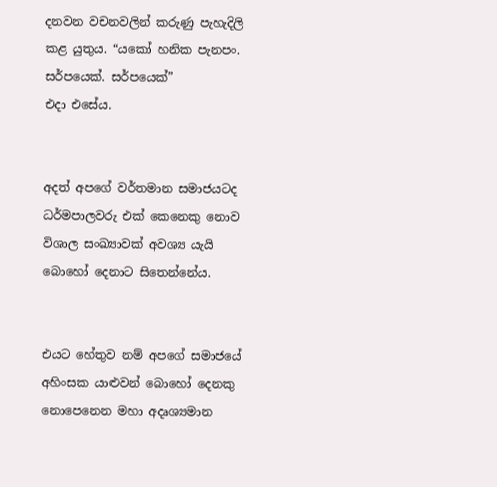දනවන වචනවලින් කරුණු පැහැදිලි කළ යුතුය. “යකෝ හනික පැනපං. සර්පයෙක්. සර්පයෙක්”
එදා එසේය.


අදත් අපගේ වර්තමාන සමාජයටද ධර්මපාලවරු එක් කෙනෙකු නොව විශාල සංඛ්‍යාවක් අවශ්‍ය යැයි බොහෝ දෙනාට සිතෙන්නේය.


එයට හේතුව නම් අපගේ සමාජයේ අහිංසක යාළුවන් බොහෝ දෙනකු නොපෙනෙන මහා අදෘශ්‍යමාන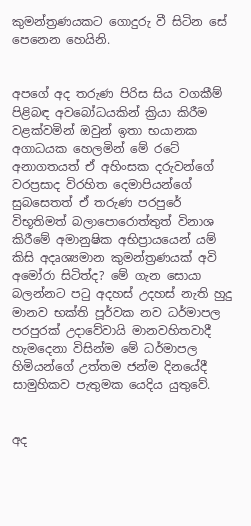කුමන්ත්‍රණයකට ගොදුරු වී සිටින සේ පෙනෙන හෙයිනි.


අපගේ අද තරුණ පිරිස සිය වගකීම් පිළිබඳ අවබෝධයකින් ක්‍රියා කිරීම වළක්වමින් ඔවුන් ඉතා භයානක අගාධයක හෙලමින් මේ රටේ අනාගතයත් ඒ අහිංසක දරුවන්ගේ වරප්‍රසාද විරහිත දෙමාපියන්ගේ සුබසෙතත් ඒ තරුණ පරපුරේ විභූතිමත් බලාපොරොත්තුත් විනාශ කිරීමේ අමානුෂික අභිප්‍රායයෙන් යම් කිසි අදෘශ්‍යමාන කුමන්ත්‍රණයක් අවි අමෝරා සිටිත්ද? මේ ගැන සොයා බලන්නට පටු අදහස් උදහස් නැති හුදු මානව භක්ති පූර්වක නව ධර්මාපල පරපුරක් උදාවේවායි මානවහිතවාදී හැමදෙනා විසින්ම මේ ධර්මාපල හිමියන්ගේ උත්තම ජන්ම දිනයේදී සාමුහිකව පැතුමක යෙදිය යුතුවේ.


අද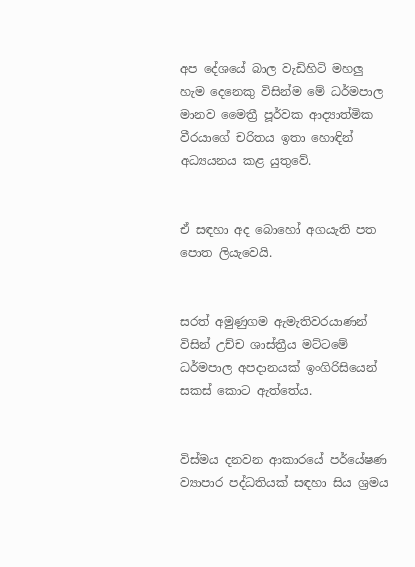අප දේශයේ බාල වැඩිහිටි මහලු හැම දෙනෙකු විසින්ම මේ ධර්මපාල මානව මෛත්‍රී පූර්වක ආද්‍යාත්මික වීරයාගේ චරිතය ඉතා හොඳින් අධ්‍යයනය කළ යුතුවේ.


ඒ සඳහා අද බොහෝ අගයැති පත පොත ලියැවෙයි.


සරත් අමුණුගම ඇමැතිවරයාණන් විසින් උච්ච ශාස්ත්‍රීය මට්ටමේ ධර්මපාල අපදානයක් ඉංගිරිසියෙන් සකස් කොට ඇත්තේය.


විස්මය දනවන ආකාරයේ පර්යේෂණ ව්‍යාපාර පද්ධතියක් සඳහා සිය ශ්‍රමය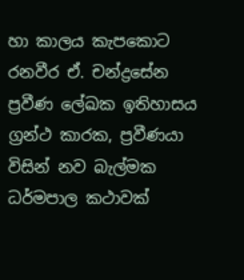හා කාලය කැපකොට රනවීර ඒ. චන්ද්‍රසේන ප්‍රවීණ ලේඛක ඉතිහාසය ග්‍රන්ථ කාරක, ප්‍රවීණයා විසින් නව බැල්මක ධර්මපාල කථාවක්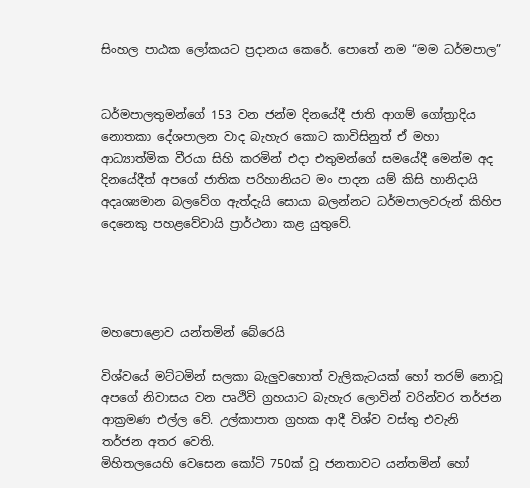සිංහල පාඨක ලෝකයට ප්‍රදානය කෙරේ. පොතේ නම “මම ධර්මපාල”


ධර්මපාලතුමන්ගේ 153 වන ජන්ම දිනයේදී ජාති ආගම් ගෝත්‍රාදිය නොතකා දේශපාලන වාද බැහැර කොට කාවිසිනුත් ඒ මහා ආධ්‍යාත්මික වීරයා සිහි කරමින් එදා එතුමන්ගේ සමයේදී මෙන්ම අද දිනයේදීත් අපගේ ජාතික පරිහානියට මං පාදන යම් කිසි හානිදායි අදෘශ්‍යමාන බලවේග ඇත්දැයි සොයා බලන්නට ධර්මපාලවරුන් කිහිප දෙනෙකු පහළවේවායි ප්‍රාර්ථනා කළ යුතුවේ.




මහපොළොව යන්තමින් බේරෙයි

විශ්වයේ මට්ටමින් සලකා බැලුවහොත් වැලිකැටයක් හෝ තරම් නොවූ අපගේ නිවාසය වන පෘථිවි ග්‍රහයාට බැහැර ලොවින් වරින්වර තර්ජන ආක්‍රමණ එල්ල වේ. උල්කාපාත ග්‍රහක ආදී විශ්ව වස්තු එවැනි තර්ජන අතර වෙති.
මිහිතලයෙහි වෙසෙන කෝටි 750ක් වූ ජනතාවට යන්තමින් හෝ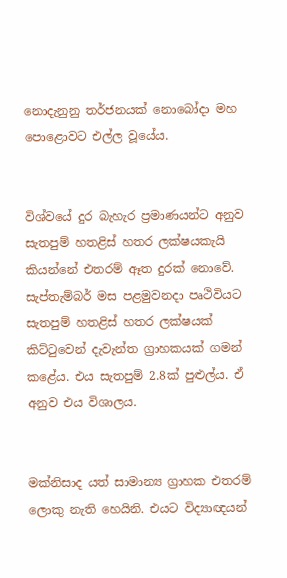නොදැනුනු තර්ජනයක් නොබෝදා මහ පොළොවට එල්ල වූයේය.


විශ්වයේ දුර බැහැර ප්‍රමාණයන්ට අනුව සැතපුම් හතළිස් හතර ලක්ෂයකැයි කියන්නේ එතරම් ඈත දුරක් නොවේ. සැප්තැම්බර් මස පළමුවනදා පෘථිවියට සැතපුම් හතළිස් හතර ලක්ෂයක් කිට්ටුවෙන් දැවැන්ත ග්‍රාහකයක් ගමන් කළේය. එය සැතපුම් 2.8ක් පුළුල්ය. ඒ අනුව එය විශාලය.


මක්නිසාද යත් සාමාන්‍ය ග්‍රාහක එතරම් ලොකු නැති හෙයිනි. එයට විද්‍යාඥයන්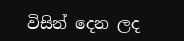විසින් දෙන ලද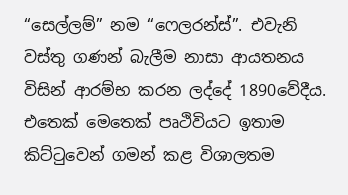“සෙල්ලම්” නම “ෆෙලරන්ස්”. එවැනි වස්තු ගණන් බැලීම නාසා ආයතනය විසින් ආරම්භ කරන ලද්දේ 1890වේදීය. එතෙක් මෙතෙක් පෘථිවියට ඉතාම කිට්ටුවෙන් ගමන් කළ විශාලතම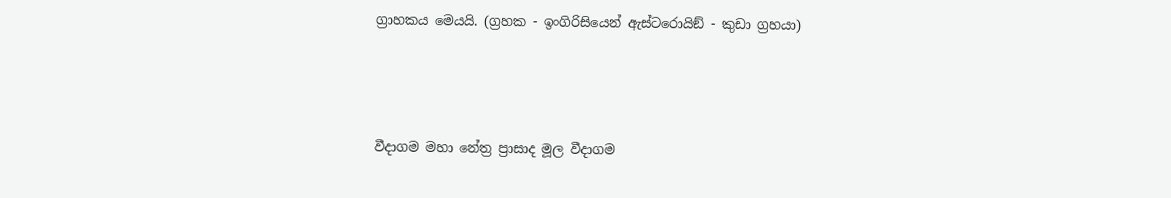ග්‍රාහකය මෙයයි. (ග්‍රහක - ඉංගිරිසියෙන් ඇස්ටරොයිඞ් - කුඩා ග්‍රහයා)




වීදාගම මහා නේත්‍ර ප්‍රාසාද මූල වීදාගම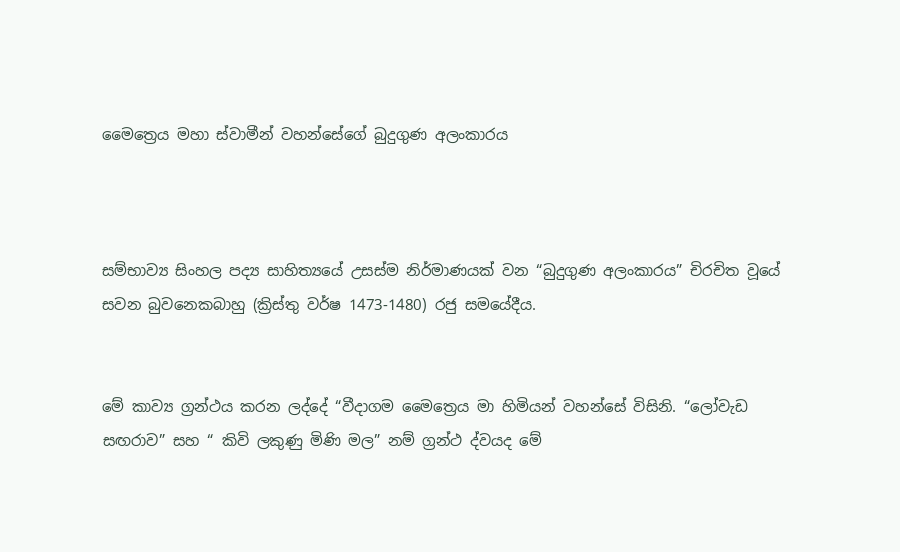මෛත්‍රෙය මහා ස්වාමීන් වහන්සේගේ බුදුගුණ අලංකාරය



සම්භාව්‍ය සිංහල පද්‍ය සාහිත්‍යයේ උසස්ම නිර්මාණයක් වන “බුදුගුණ අලංකාරය” චිරචිත වූයේ සවන බුවනෙකබාහු (ක්‍රිස්තු වර්ෂ 1473-1480) රජු සමයේදීය.


මේ කාව්‍ය ග්‍රන්ථය කරන ලද්දේ “වීදාගම මෛත්‍රෙය මා හිමියන් වහන්සේ විසිනි. “ලෝවැඩ සඟරාව” සහ “ කිවි ලකුණු මිණි මල” නම් ග්‍රන්ථ ද්වයද මේ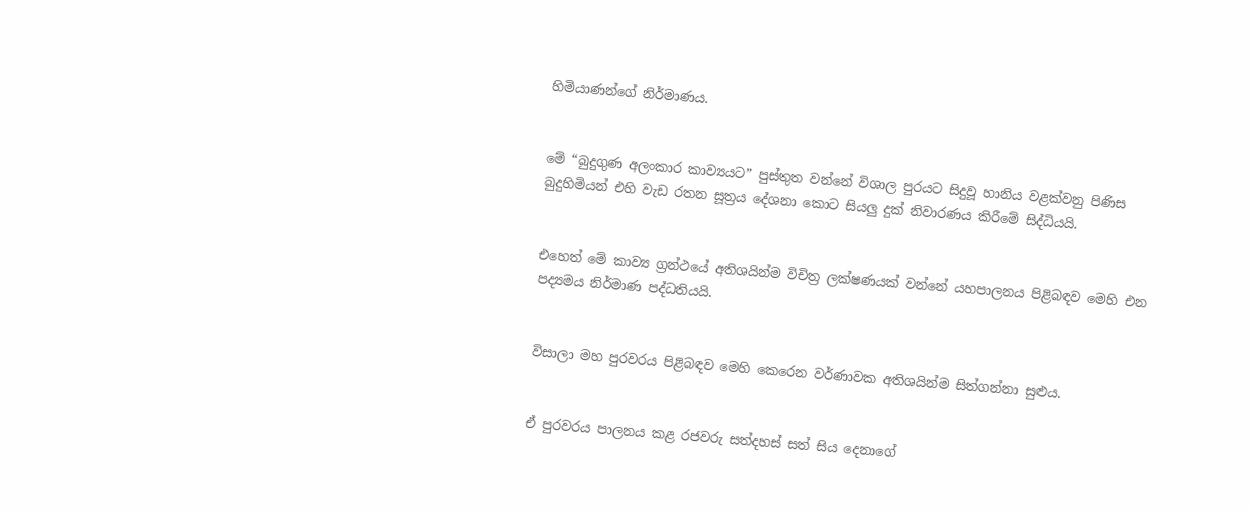හිමියාණන්ගේ නිර්මාණය.


මේ “බුදුගුණ අලංකාර කාව්‍යයට” පුස්තුත වන්නේ විශාල පුරයට සිදුවූ හානිය වළක්වනු පිණිස බුදුහිමියන් එහි වැඩ රතන සූත්‍රය දේශනා කොට සියලු දුක් නිවාරණය කිරීමේ සිද්ධියයි.


එහෙත් මේ කාව්‍ය ග්‍රන්ථයේ අතිශයින්ම විචිත්‍ර ලක්ෂණයක් වන්නේ යහපාලනය පිළිබඳව මෙහි එන පද්‍යමය නිර්මාණ පද්ධතියයි.


විසාලා මහ පුරවරය පිළිබඳව මෙහි කෙරෙන වර්ණාවක අතිශයින්ම සිත්ගන්නා සුළුය.


ඒ පුරවරය පාලනය කළ රජවරු සත්දහස් සත් සිය දෙනාගේ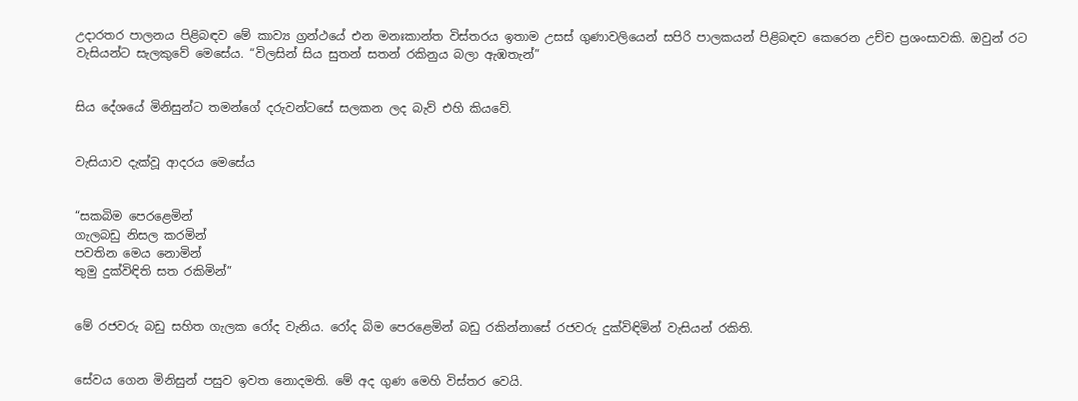උදාරතර පාලනය පිළිබඳව මේ කාව්‍ය ග්‍රන්ථයේ එන මනඃකාන්ත විස්තරය ඉතාම උසස් ගුණාවලියෙන් සපිරි පාලකයන් පිළිබඳව කෙරෙන උච්ච ප්‍රශංසාවකි. ඔවුන් රට වැසියන්ට සැලකුවේ මෙසේය. “විලසින් සිය සුතන් සතන් රකිනුය බලා ඇඹතැන්”


සිය දේශයේ මිනිසුන්ට තමන්ගේ දරුවන්ටසේ සලකන ලද බැව් එහි කියවේ.


වැසියාව දැක්වූ ආදරය මෙසේය


“සකබිම පෙරළෙමින්
ගැලබඩු නිසල කරමින්
පවතින මෙය නොමින්
තුමු දුක්විඳිති සත රකිමින්”


මේ රජවරු බඩු සහිත ගැලක රෝද වැනිය. රෝද බිම පෙරළෙමින් බඩු රකින්නාසේ රජවරු දුක්විඳිමින් වැසියන් රකිති.


සේවය ගෙන මිනිසුන් පසුව ඉවත නොදමති. මේ අද ගුණ මෙහි විස්තර වෙයි.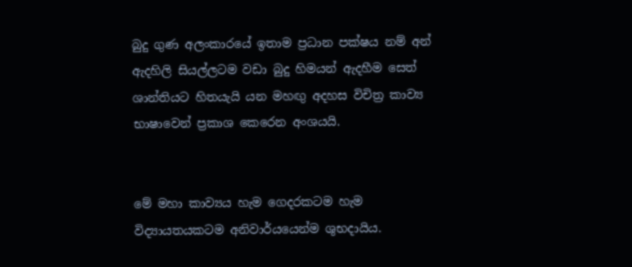බුදු ගුණ අලංකාරයේ ඉතාම ප්‍රධාන පක්ෂය නම් අන් ඇදහිලි සියල්ලටම වඩා බුදු හිමයන් ඇදහීම සෙත් ශාන්තියට හිතයැයි යන මහඟු අදහස විචිත්‍ර කාව්‍ය භාෂාවෙන් ප්‍රකාශ කෙරෙන අංශයයි.


මේ මහා කාව්‍යය හැම ගෙදරකටම හැම විද්‍යායතයකටම අනිවාර්යයෙන්ම ශුභදායිය.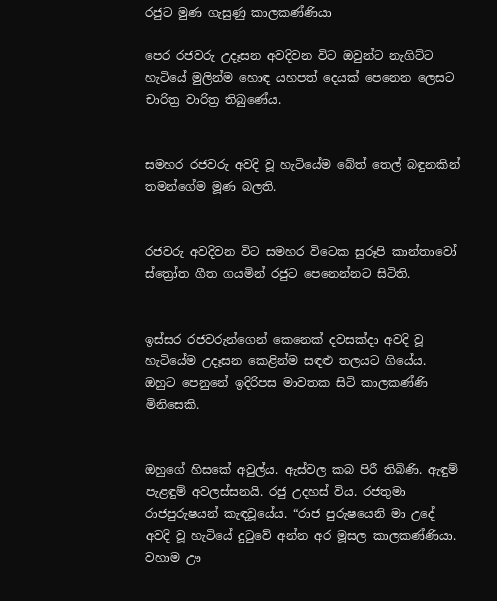රජුට මුණ ගැසුණු කාලකණ්ණියා

පෙර රජවරු උදෑසන අවදිවන විට ඔවුන්ට නැගිට්ට හැටියේ මුලින්ම හොඳ යහපත් දෙයක් පෙනෙන ලෙසට චාරිත්‍ර වාරිත්‍ර තිබුණේය.


සමහර රජවරු අවදි වූ හැටියේම බේත් තෙල් බඳුනකින් තමන්ගේම මූණ බලති.


රජවරු අවදිවන විට සමහර විටෙක සුරූපි කාන්තාවෝ ස්ත්‍රෝත ගීත ගයමින් රජුට පෙනෙන්නට සිටිති.


ඉස්සර රජවරුන්ගෙන් කෙනෙක් දවසක්දා අවදි වූ හැටියේම උදෑසන කෙළින්ම සඳළු තලයට ගියේය. ඔහුට පෙනුනේ ඉදිරිපස මාවතක සිටි කාලකණ්ණි මිනිසෙකි.


ඔහුගේ හිසකේ අවුල්ය. ඇස්වල කබ පිරී තිබිණි. ඇඳුම් පැළඳුම් අවලස්සනයි. රජු උදහස් විය. රජතුමා රාජපුරුෂයන් කැඳවූයේය. “රාජ පුරුෂයෙනි මා උදේ අවදි වූ හැටියේ දුටුවේ අන්න අර මූසල කාලකණ්ණියා. වහාම ඌ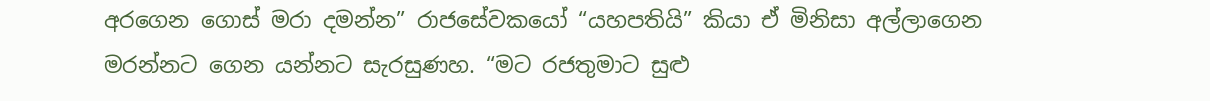අරගෙන ගොස් මරා දමන්න” රාජසේවකයෝ “යහපතියි” කියා ඒ මිනිසා අල්ලාගෙන මරන්නට ගෙන යන්නට සැරසුණහ. “මට රජතුමාට සුළු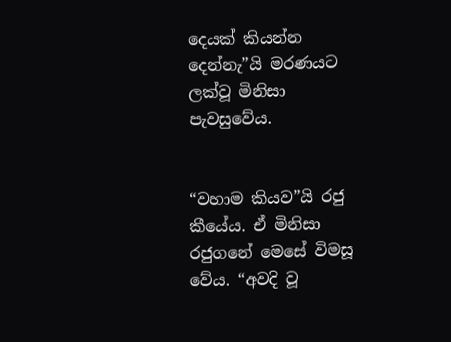දෙයක් කියන්න දෙන්නැ”යි මරණයට ලක්වූ මිනිසා පැවසුවේය.


“වහාම කියව”යි රජු කීයේය. ඒ මිනිසා රජුගනේ මෙසේ විමසූ වේය. “අවදි වූ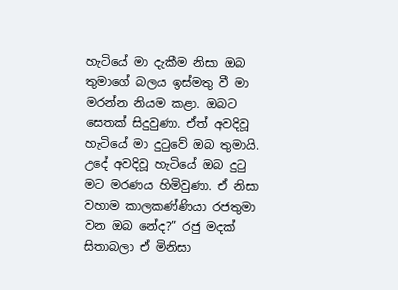හැටියේ මා දැකීම නිසා ඔබ තුමාගේ බලය ඉස්මතු වී මා මරන්න නියම කළා. ඔබට සෙතක් සිදුවුණා. ඒත් අවදිවූ හැටියේ මා දුටුවේ ඔබ තුමායි. උදේ අවදිවූ හැටියේ ඔබ දුටු මට මරණය හිමිවුණා. ඒ නිසා වහාම කාලකණ්ණියා රජතුමා වන ඔබ නේද?” රජු මදක් සිතාබලා ඒ මිනිසා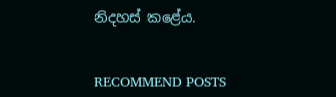නිදහස් කළේය.


RECOMMEND POSTS